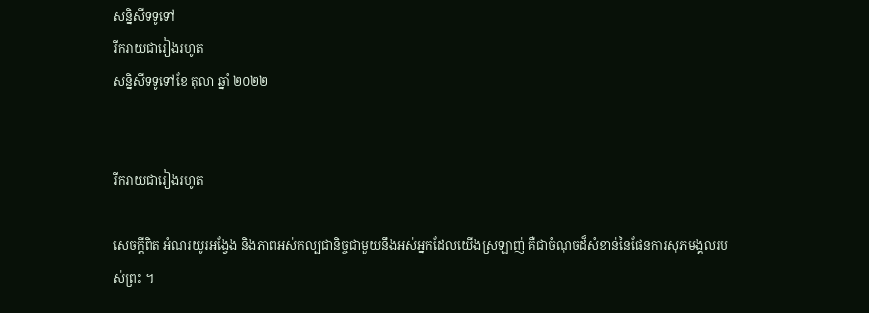សន្និសីទទូទៅ
រីករាយជារៀងរហូត
សន្និសីទទូទៅខែ តុលា ឆ្នាំ ២០២២


រីករាយជារៀងរហូត

សេចក្តីពិត អំណរយូរអង្វែង និងភាពអស់កល្បជានិច្ចជាមួយនឹងអស់អ្នកដែលយើងស្រឡាញ់ គឺជាចំណុចដ៏សំខាន់នៃផែនការសុភមង្គលរបស់ព្រះ ។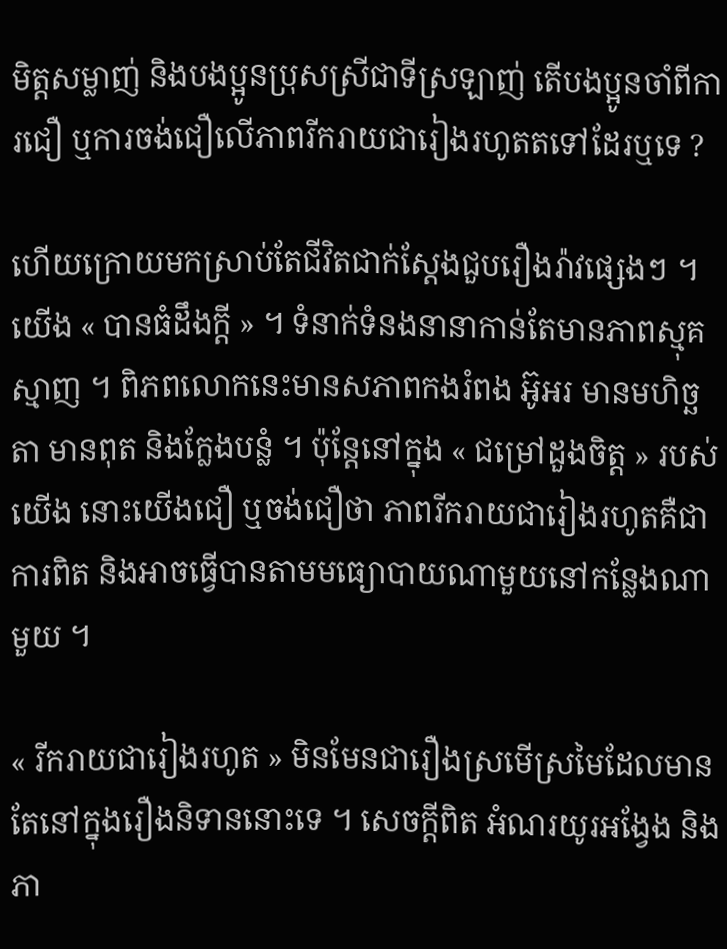មិត្តសម្លាញ់ និងបងប្អូនប្រុសស្រីជាទីស្រឡាញ់ តើបងប្អូនចាំពីការជឿ ឬការចង់ជឿលើភាពរីករាយជារៀងរហូតតទៅដែរឬទេ ?

ហើយក្រោយមកស្រាប់តែជីវិតជាក់ស្ដែងជួបរឿងរ៉ាវផ្សេងៗ ។ យើង « បានធំដឹងក្ដី » ។ ទំនាក់ទំនងនានាកាន់តែមានភាពស្មុគស្មាញ ។ ពិភពលោកនេះមានសភាពកងរំពង អ៊ូអរ មានមហិច្ឆតា មានពុត និងក្លែងបន្លំ ។ ប៉ុន្តែនៅក្នុង « ជម្រៅដួងចិត្ត » របស់យើង នោះយើងជឿ ឬចង់ជឿថា ភាពរីករាយជារៀងរហូតគឺជាការពិត និងអាចធ្វើបានតាមមធ្យោបាយណាមួយនៅកន្លែងណាមួយ ។

« រីករាយជារៀងរហូត » មិនមែនជារឿងស្រមើស្រមៃដែលមានតែនៅក្នុងរឿងនិទាននោះទេ ។ សេចក្តីពិត អំណរយូរអង្វែង និងភា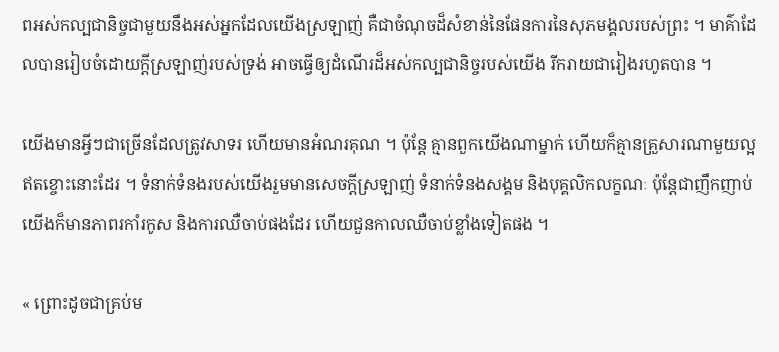ពអស់កល្បជានិច្ចជាមួយនឹងអស់អ្នកដែលយើងស្រឡាញ់ គឺជាចំណុចដ៏សំខាន់នៃផែនការនៃសុភមង្គលរបស់ព្រះ ។ មាគ៌ាដែលបានរៀបចំដោយក្ដីស្រឡាញ់របស់ទ្រង់ អាចធ្វើឲ្យដំណើរដ៏អស់កល្បជានិច្ចរបស់យើង រីករាយជារៀងរហូតបាន ។

យើងមានអ្វីៗជាច្រើនដែលត្រូវសាទរ ហើយមានអំណរគុណ ។ ប៉ុន្តែ គ្មានពួកយើងណាម្នាក់ ហើយក៏គ្មានគ្រួសារណាមួយល្អឥតខ្ចោះនោះដែរ ។ ទំនាក់ទំនងរបស់យើងរួមមានសេចក្តីស្រឡាញ់ ទំនាក់ទំនងសង្គម និងបុគ្គលិកលក្ខណៈ ប៉ុន្ដែជាញឹកញាប់យើងក៏មានភាពរកាំរកូស និងការឈឺចាប់ផងដែរ ហើយជួនកាលឈឺចាប់ខ្លាំងទៀតផង ។

« ព្រោះដូចជាគ្រប់ម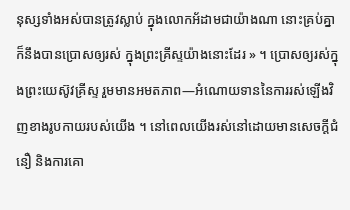នុស្សទាំងអស់បានត្រូវស្លាប់ ក្នុងលោកអ័ដាមជាយ៉ាងណា នោះគ្រប់គ្នាក៏នឹងបានប្រោសឲ្យរស់ ក្នុងព្រះគ្រីស្ទយ៉ាងនោះដែរ » ។ ប្រោសឲ្យរស់ក្នុងព្រះយេស៊ូវគ្រីស្ទ រួមមានអមតភាព—អំណោយទាននៃការរស់ឡើងវិញខាងរូបកាយរបស់យើង ។ នៅពេលយើងរស់នៅដោយមានសេចក្ដីជំនឿ និងការគោ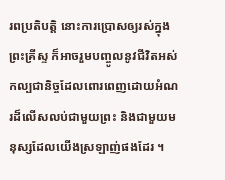រពប្រតិបត្តិ នោះការប្រោសឲ្យរស់ក្នុងព្រះគ្រីស្ទ ក៏អាចរួមបញ្ចូលនូវជីវិតអស់កល្បជានិច្ចដែលពោរពេញដោយអំណរដ៏លើសលប់ជាមួយព្រះ និងជាមួយមនុស្សដែលយើងស្រឡាញ់ផងដែរ ។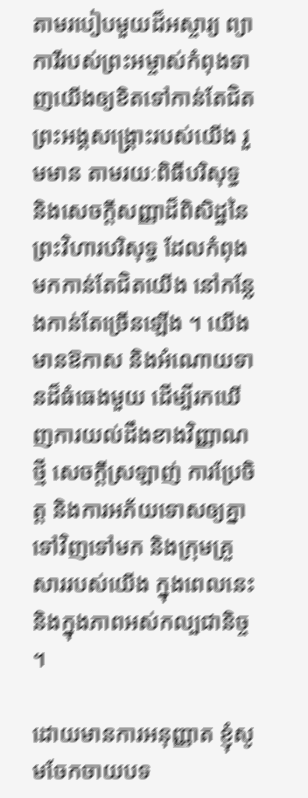តាមរបៀបមួយដ៏អស្ចារ្យ ព្យាការីរបស់ព្រះអម្ចាស់កំពុងទាញយើងឲ្យខិតទៅកាន់តែជិតព្រះអង្គសង្រ្គោះរបស់យើង រួមមាន តាមរយៈពិធីបរិសុទ្ធ និងសេចក្ដីសញ្ញាដ៏ពិសិដ្ឋនៃព្រះវិហារបរិសុទ្ធ ដែលកំពុងមកកាន់តែជិតយើង នៅកន្លែងកាន់តែច្រើនឡើង ។ យើងមានឱកាស និងអំណោយទានដ៏ធំធេងមួយ ដើម្បីរកឃើញការយល់ដឹងខាងវិញ្ញាណថ្មី សេចក្ដីស្រឡាញ់ ការប្រែចិត្ត និងការអភ័យទោសឲ្យគ្នាទៅវិញទៅមក និងក្រុមគ្រួសាររបស់យើង ក្នុងពេលនេះ និងក្នុងភាពអស់កល្បជានិច្ច ។

ដោយមានការអនុញ្ញាត ខ្ញុំសូមចែកចាយបទ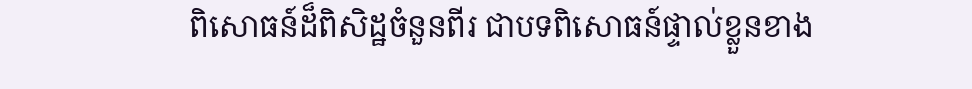ពិសោធន៍ដ៏ពិសិដ្ឋចំនួនពីរ ជាបទពិសោធន៍ផ្ទាល់ខ្លួនខាង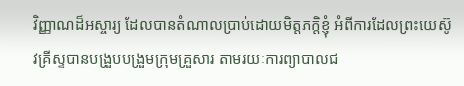វិញ្ញាណដ៏អស្ចារ្យ ដែលបានតំណាលប្រាប់ដោយមិត្តភក្តិខ្ញុំ អំពីការដែលព្រះយេស៊ូវគ្រីស្ទបានបង្រួបបង្រួមក្រុមគ្រួសារ តាមរយៈការព្យាបាលជ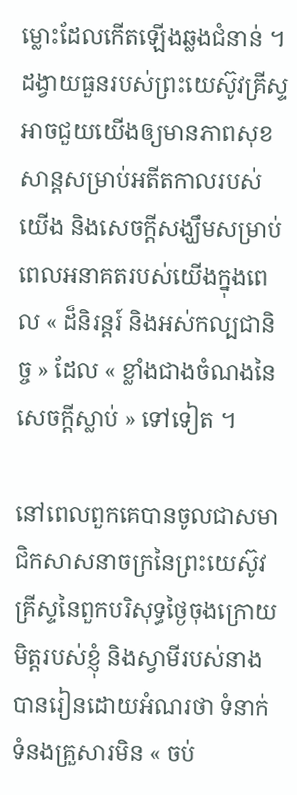ម្លោះដែលកើតឡើងឆ្លងជំនាន់ ។ ដង្វាយធួនរបស់ព្រះយេស៊ូវគ្រីស្ទអាចជួយយើងឲ្យមានភាពសុខសាន្តសម្រាប់អតីតកាលរបស់យើង និងសេចក្តីសង្ឃឹមសម្រាប់ពេលអនាគតរបស់យើងក្នុងពេល « ដ៏និរន្តរ៍ និងអស់កល្បជានិច្ច » ដែល « ខ្លាំងជាងចំណងនៃសេចក្ដីស្លាប់ » ទៅទៀត ។

នៅពេលពួកគេបានចូលជាសមាជិកសាសនាចក្រនៃព្រះយេស៊ូវគ្រីស្ទនៃពួកបរិសុទ្ធថ្ងៃចុងក្រោយ មិត្តរបស់ខ្ញុំ និងស្វាមីរបស់នាងបានរៀនដោយអំណរថា ទំនាក់ទំនងគ្រួសារមិន « ចប់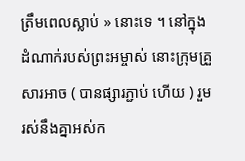ត្រឹមពេលស្លាប់ » នោះទេ ។ នៅក្នុងដំណាក់របស់ព្រះអម្ចាស់ នោះក្រុមគ្រួសារអាច ( បានផ្សារភ្ជាប់ ហើយ ) រួមរស់នឹងគ្នាអស់ក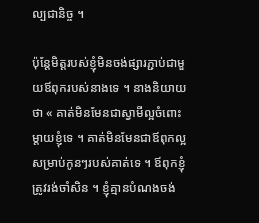ល្បជានិច្ច ។

ប៉ុន្តែមិត្តរបស់ខ្ញុំមិនចង់ផ្សារភ្ជាប់ជាមួយឪពុករបស់នាងទេ ។ នាងនិយាយថា « គាត់មិនមែនជាស្វាមីល្អចំពោះម្តាយខ្ញុំទេ ។ គាត់មិនមែនជាឪពុកល្អសម្រាប់កូនៗរបស់គាត់ទេ ។ ឪពុកខ្ញុំត្រូវរង់ចាំសិន ។ ខ្ញុំគ្មានបំណងចង់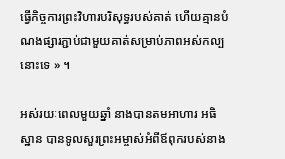ធ្វើកិច្ចការព្រះវិហារបរិសុទ្ធរបស់គាត់ ហើយគ្មានបំណងផ្សារភ្ជាប់ជាមួយគាត់សម្រាប់ភាពអស់កល្បនោះទេ » ។

អស់រយៈពេលមួយឆ្នាំ នាងបានតមអាហារ អធិស្ឋាន បានទូលសួរព្រះអម្ចាស់អំពីឪពុករបស់នាង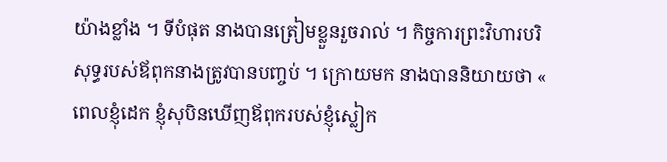យ៉ាងខ្លាំង ។ ទីបំផុត នាងបានត្រៀមខ្លួនរួចរាល់ ។ កិច្ចការព្រះវិហារបរិសុទ្ធរបស់ឪពុកនាងត្រូវបានបញ្ចប់ ។ ក្រោយមក នាងបាននិយាយថា « ពេលខ្ញុំដេក ខ្ញុំសុបិនឃើញឪពុករបស់ខ្ញុំស្លៀក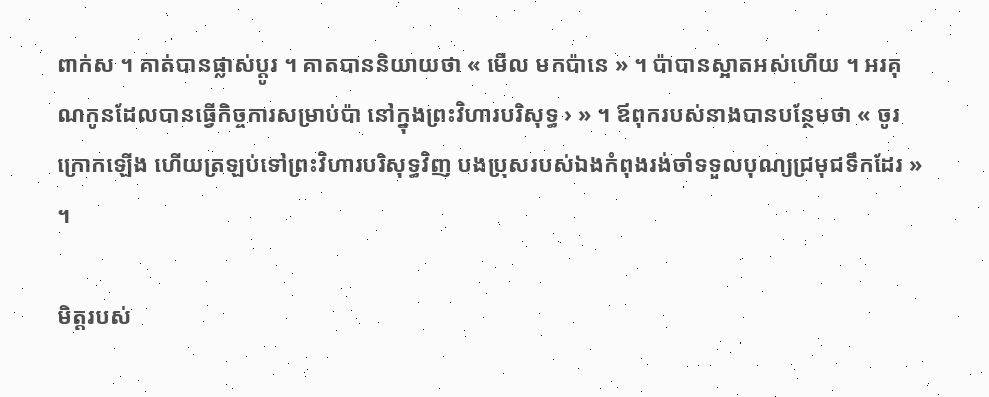ពាក់ស ។ គាត់បានផ្លាស់ប្តូរ ។ គាតបាននិយាយថា « មើល មកប៉ានេ » ។ ប៉ាបានស្អាតអស់ហើយ ។ អរគុណកូនដែលបានធ្វើកិច្ចការសម្រាប់ប៉ា នៅក្នុងព្រះវិហារបរិសុទ្ធ › » ។ ឪពុករបស់នាងបានបន្ថែមថា « ចូរក្រោកឡើង ហើយត្រឡប់ទៅព្រះវិហារបរិសុទ្ធវិញ បងប្រុសរបស់ឯងកំពុងរង់ចាំទទួលបុណ្យជ្រមុជទឹកដែរ » ។

មិត្តរបស់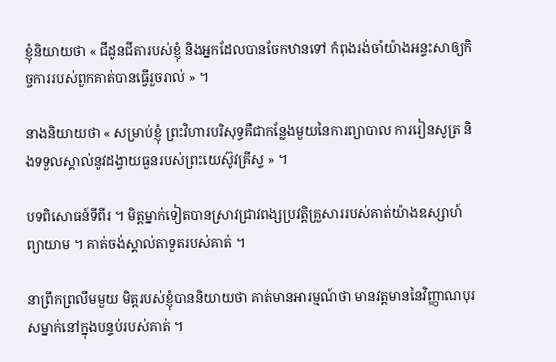ខ្ញុំនិយាយថា « ជីដូនជីតារបស់ខ្ញុំ និងអ្នកដែលបានចែកឋានទៅ កំពុងរង់ចាំយ៉ាងអន្ទះសាឲ្យកិច្ចការរបស់ពួកគាត់បានធ្វើរួចរាល់ » ។

នាងនិយាយថា « សម្រាប់ខ្ញុំ ព្រះវិហារបរិសុទ្ធគឺជាកន្លែងមួយនៃការព្យាបាល ការរៀនសូត្រ និងទទួលស្គាល់នូវដង្វាយធួនរបស់ព្រះយេស៊ូវគ្រីស្ទ » ។

បទពិសោធន៍ទីពីរ ។ មិត្តម្នាក់ទៀតបានស្រាវជ្រាវពង្សប្រវត្តិគ្រួសាររបស់គាត់យ៉ាងឧស្សាហ៍ព្យាយាម ។ គាត់ចង់ស្គាល់តាទួតរបស់គាត់ ។

នាព្រឹកព្រលឹមមួយ មិត្តរបស់ខ្ញុំបាននិយាយថា គាត់មានអារម្មណ៍ថា មានវត្តមាននៃវិញ្ញាណបុរសម្នាក់នៅក្នុងបន្ទប់របស់គាត់ ។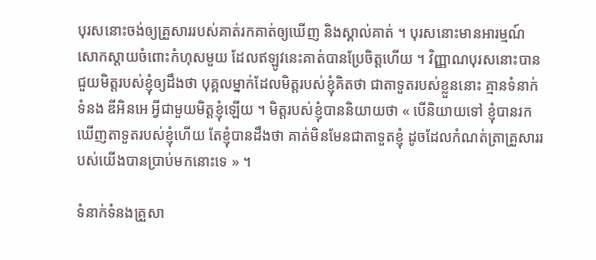បុរសនោះចង់ឲ្យគ្រួសាររបស់គាត់រកគាត់ឲ្យឃើញ និងស្គាល់គាត់ ។ បុរសនោះមានអារម្មណ៍សោកស្តាយចំពោះកំហុសមួយ ដែលឥឡូវនេះគាត់បានប្រែចិត្តហើយ ។ វិញ្ញាណបុរសនោះបានជួយមិត្តរបស់ខ្ញុំឲ្យដឹងថា បុគ្គលម្នាក់ដែលមិត្តរបស់ខ្ញុំគិតថា ជាតាទួតរបស់ខ្លួននោះ គ្មានទំនាក់ទំនង ឌីអិនអេ អ្វីជាមួយមិត្តខ្ញុំឡើយ ។ មិត្តរបស់ខ្ញុំបាននិយាយថា « បើនិយាយទៅ ខ្ញុំបានរកឃើញតាទួតរបស់ខ្ញុំហើយ តែខ្ញុំបានដឹងថា គាត់មិនមែនជាតាទួតខ្ញុំ ដូចដែលកំណត់ត្រាគ្រួសាររបស់យើងបានប្រាប់មកនោះទេ » ។

ទំនាក់ទំនងគ្រួសា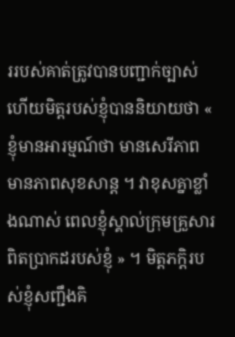ររបស់គាត់ត្រូវបានបញ្ជាក់ច្បាស់ ហើយមិត្តរបស់ខ្ញុំបាននិយាយថា « ខ្ញុំមានអារម្មណ៍ថា មានសេរីភាព មានភាពសុខសាន្ត ។ វាខុសគ្នាខ្លាំងណាស់ ពេលខ្ញុំស្គាល់ក្រុមគ្រួសារពិតប្រាកដរបស់ខ្ញុំ » ។ មិត្តភក្តិរបស់ខ្ញុំសញ្ជឹងគិ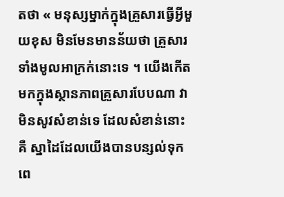តថា « មនុស្សម្នាក់ក្នុងគ្រួសារធ្វើអ្វីមួយខុស មិនមែនមានន័យថា គ្រួសារទាំងមូលអាក្រក់នោះទេ ។ យើងកើតមកក្នុងស្ថានភាពគ្រួសារបែបណា វាមិនសូវសំខាន់ទេ ដែលសំខាន់នោះគឺ ស្នាដៃដែលយើងបានបន្សល់ទុកពេ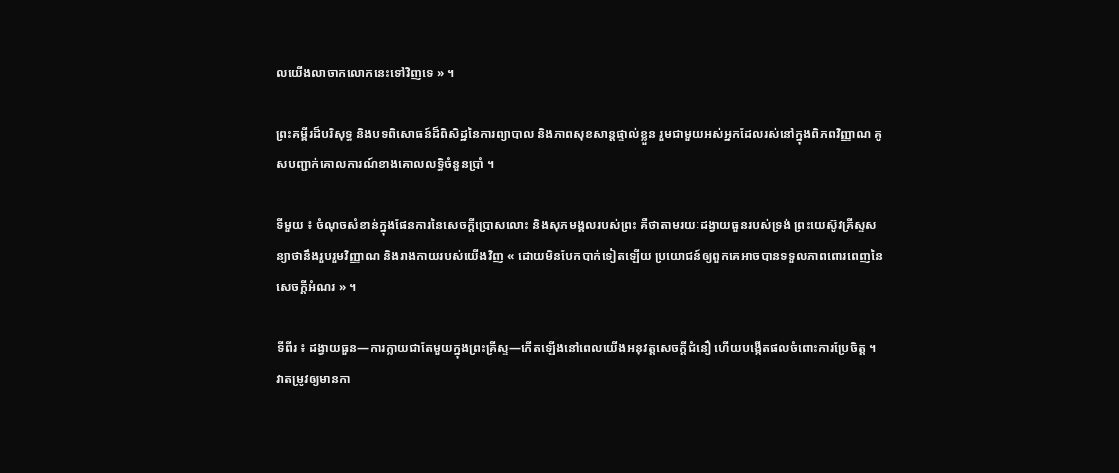លយើងលាចាកលោកនេះទៅវិញទេ » ។

ព្រះគម្ពីរដ៏បរិសុទ្ធ និងបទពិសោធន៍ដ៏ពិសិដ្ឋនៃការព្យាបាល និងភាពសុខសាន្តផ្ទាល់ខ្លួន រួមជាមួយអស់អ្នកដែលរស់នៅក្នុងពិភពវិញ្ញាណ គូសបញ្ជាក់គោលការណ៍ខាងគោលលទ្ធិចំនួនប្រាំ ។

ទីមួយ ៖ ចំណុចសំខាន់ក្នុងផែនការនៃសេចក្តីប្រោសលោះ និងសុភមង្គលរបស់ព្រះ គឺថាតាមរយៈដង្វាយធួនរបស់ទ្រង់ ព្រះយេស៊ូវគ្រីស្ទសន្យាថានឹងរួបរួមវិញ្ញាណ និងរាងកាយរបស់យើងវិញ « ដោយមិនបែកបាក់ទៀតឡើយ ប្រយោជន៍ឲ្យពួកគេអាចបានទទួលភាពពោរពេញនៃសេចក្ដីអំណរ » ។

ទីពីរ ៖ ដង្វាយធួន—ការក្លាយជាតែមួយក្នុងព្រះគ្រីស្ទ—កើតឡើងនៅពេលយើងអនុវត្តសេចក្តីជំនឿ ហើយបង្កើតផលចំពោះការប្រែចិត្ដ ។ វាតម្រូវឲ្យមានកា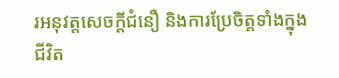រអនុវត្តសេចក្ដីជំនឿ និងការប្រែចិត្តទាំងក្នុងជីវិត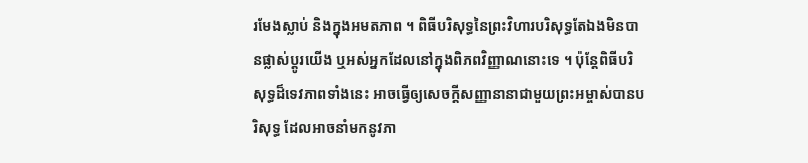រមែងស្លាប់ និងក្នុងអមតភាព ។ ពិធីបរិសុទ្ធនៃព្រះវិហារបរិសុទ្ធតែឯងមិនបានផ្លាស់ប្ដូរយើង ឬអស់អ្នកដែលនៅក្នុងពិភពវិញ្ញាណនោះទេ ។ ប៉ុន្តែពិធីបរិសុទ្ធដ៏ទេវភាពទាំងនេះ អាចធ្វើឲ្យសេចក្ដីសញ្ញានានាជាមួយព្រះអម្ចាស់បានបរិសុទ្ធ ដែលអាចនាំមកនូវភា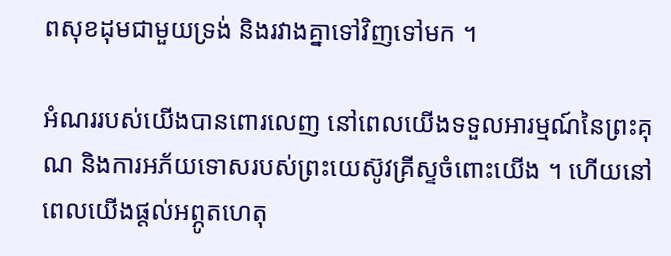ពសុខដុមជាមួយទ្រង់ និងរវាងគ្នាទៅវិញទៅមក ។

អំណររបស់យើងបានពោរលេញ នៅពេលយើងទទួលអារម្មណ៍នៃព្រះគុណ និងការអភ័យទោសរបស់ព្រះយេស៊ូវគ្រីស្ទចំពោះយើង ។ ហើយនៅពេលយើងផ្តល់អព្ភូតហេតុ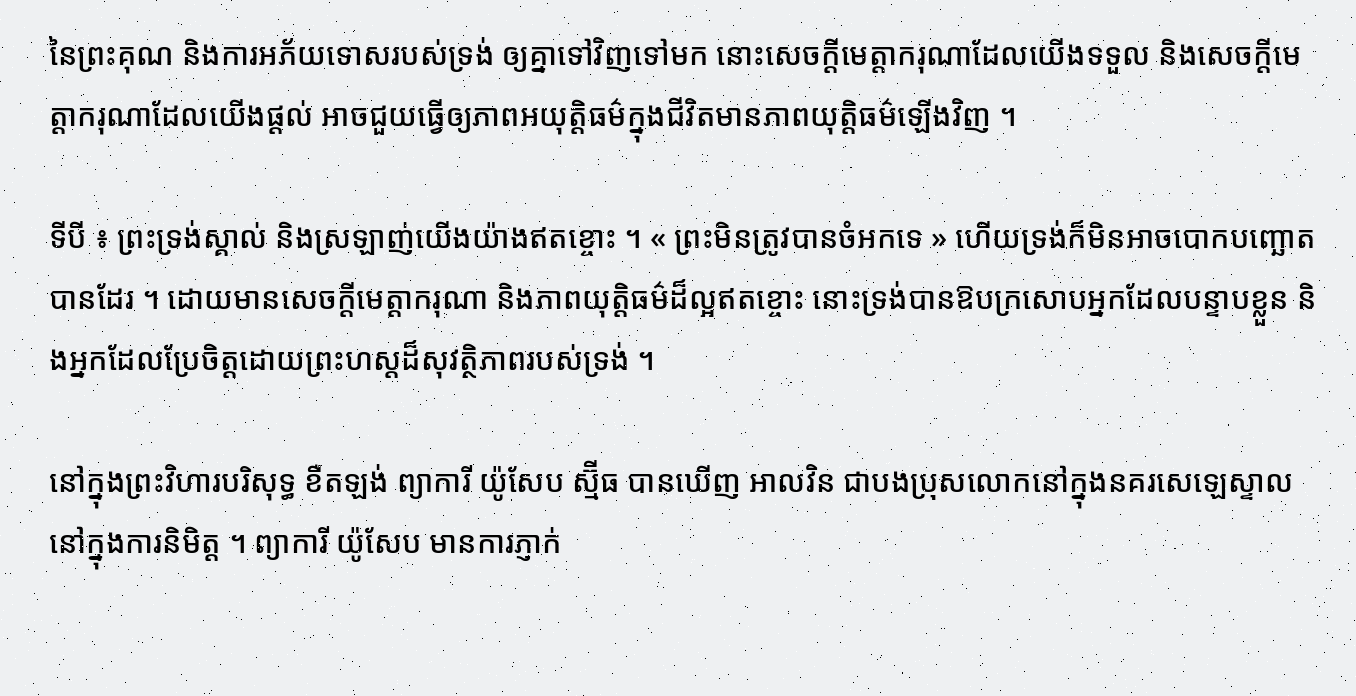នៃព្រះគុណ និងការអភ័យទោសរបស់ទ្រង់ ឲ្យគ្នាទៅវិញទៅមក នោះសេចក្ដីមេត្តាករុណាដែលយើងទទួល និងសេចក្ដីមេត្តាករុណាដែលយើងផ្តល់ អាចជួយធ្វើឲ្យភាពអយុត្តិធម៌ក្នុងជីវិតមានភាពយុត្តិធម៌ឡើងវិញ ។

ទីបី ៖ ព្រះទ្រង់ស្គាល់ និងស្រឡាញ់យើងយ៉ាងឥតខ្ចោះ ។ « ព្រះមិនត្រូវបានចំអកទេ » ហើយទ្រង់ក៏មិនអាចបោកបញ្ឆោតបានដែរ ។ ដោយមានសេចក្តីមេត្តាករុណា និងភាពយុត្តិធម៌ដ៏ល្អឥតខ្ចោះ នោះទ្រង់បានឱបក្រសោបអ្នកដែលបន្ទាបខ្លួន និងអ្នកដែលប្រែចិត្តដោយព្រះហស្តដ៏សុវត្ថិភាពរបស់ទ្រង់ ។

នៅក្នុងព្រះវិហារបរិសុទ្ធ ខឺតឡង់ ព្យាការី យ៉ូសែប ស្ម៊ីធ បានឃើញ អាលវិន ជាបងប្រុសលោកនៅក្នុងនគរសេឡេស្ទាល នៅក្នុងការនិមិត្ត ។ ព្យាការី យ៉ូសែប មានការភ្ញាក់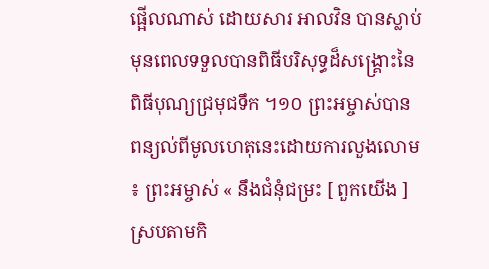ផ្អើលណាស់ ដោយសារ អាលវិន បានស្លាប់មុនពេលទទួលបានពិធីបរិសុទ្ធដ៏សង្គ្រោះនៃពិធីបុណ្យជ្រមុជទឹក ។១០ ព្រះអម្ចាស់បានពន្យល់ពីមូលហេតុនេះដោយការលួងលោម ៖ ព្រះអម្ចាស់ « នឹងជំនុំជម្រះ [ ពួកយើង ] ស្របតាមកិ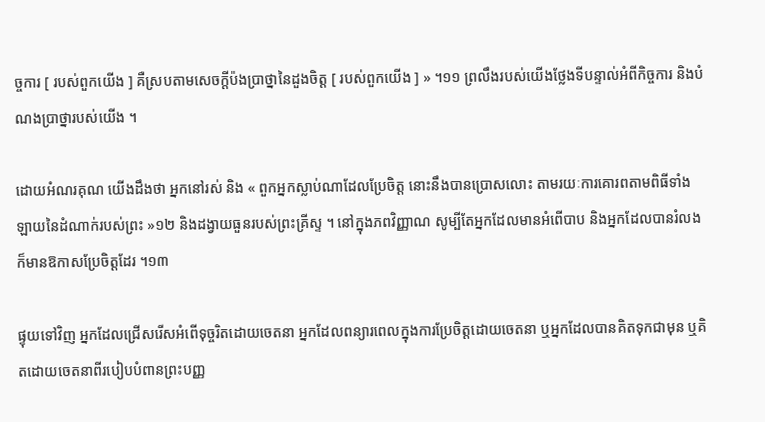ច្ចការ [ របស់ពួកយើង ] គឺស្របតាមសេចក្ដីប៉ងប្រាថ្នានៃដួងចិត្ត [ របស់ពួកយើង ] » ។១១ ព្រលឹងរបស់យើងថ្លែងទីបន្ទាល់អំពីកិច្ចការ និងបំណងប្រាថ្នារបស់យើង ។

ដោយអំណរគុណ យើងដឹងថា អ្នកនៅរស់ និង « ពួកអ្នកស្លាប់ណាដែលប្រែចិត្ត នោះនឹងបានប្រោសលោះ តាមរយៈការគោរពតាមពិធីទាំងឡាយនៃដំណាក់របស់ព្រះ »១២ និងដង្វាយធួនរបស់ព្រះគ្រីស្ទ ។ នៅក្នុងភពវិញ្ញាណ សូម្បីតែអ្នកដែលមានអំពើបាប និងអ្នកដែលបានរំលង ក៏មានឱកាសប្រែចិត្តដែរ ។១៣

ផ្ទុយទៅវិញ អ្នកដែលជ្រើសរើសអំពើទុច្ចរិតដោយចេតនា អ្នកដែលពន្យារពេលក្នុងការប្រែចិត្តដោយចេតនា ឬអ្នកដែលបានគិតទុកជាមុន ឬគិតដោយចេតនាពីរបៀបបំពានព្រះបញ្ញ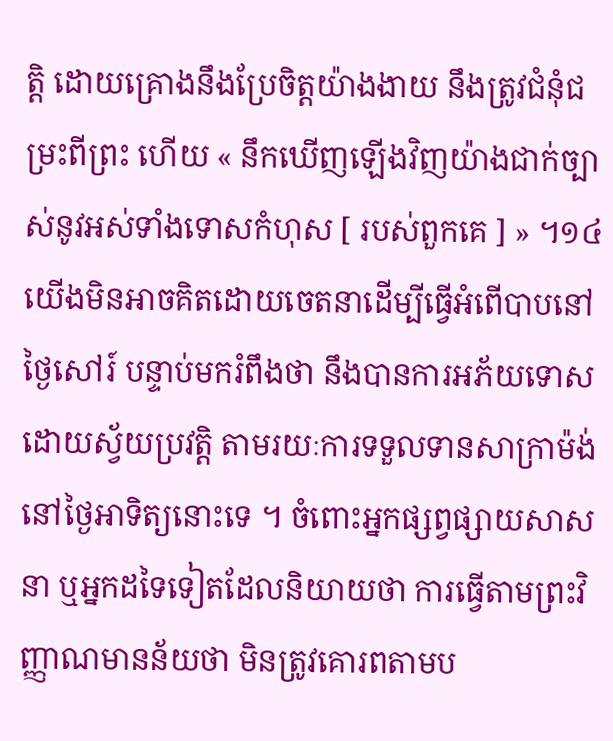ត្តិ ដោយគ្រោងនឹងប្រែចិត្តយ៉ាងងាយ នឹងត្រូវជំនុំជម្រះពីព្រះ ហើយ « នឹកឃើញឡើងវិញយ៉ាងជាក់ច្បាស់នូវអស់ទាំងទោសកំហុស [ របស់ពួកគេ ] » ។១៤ យើងមិនអាចគិតដោយចេតនាដើម្បីធ្វើអំពើបាបនៅថ្ងៃសៅរ៍ បន្ទាប់មករំពឹងថា នឹងបានការអភ័យទោសដោយស្វ័យប្រវត្តិ តាមរយៈការទទួលទានសាក្រាម៉ង់នៅថ្ងៃអាទិត្យនោះទេ ។ ចំពោះអ្នកផ្សព្វផ្សាយសាសនា ឬអ្នកដទៃទៀតដែលនិយាយថា ការធ្វើតាមព្រះវិញ្ញាណមានន័យថា មិនត្រូវគោរពតាមប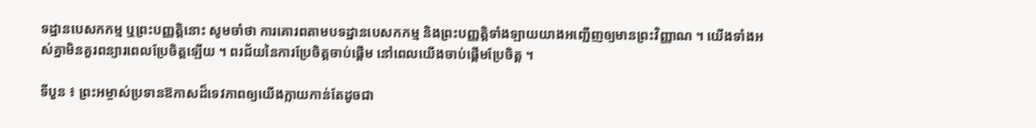ទដ្ឋានបេសកកម្ម ឬព្រះបញ្ញត្តិនោះ សូមចាំថា ការគោរពតាមបទដ្ឋានបេសកកម្ម និងព្រះបញ្ញត្តិទាំងឡាយយាងអញ្ជើញឲ្យមានព្រះវិញ្ញាណ ។ យើងទាំងអស់គ្នាមិនគួរពន្យារពេលប្រែចិត្តឡើយ ។ ពរជ័យនៃការប្រែចិត្តចាប់ផ្ដើម នៅពេលយើងចាប់ផ្ដើមប្រែចិត្ត ។

ទីបួន ៖ ព្រះអម្ចាស់ប្រទានឱកាសដ៏ទេវភាពឲ្យយើងក្លាយកាន់តែដូចជា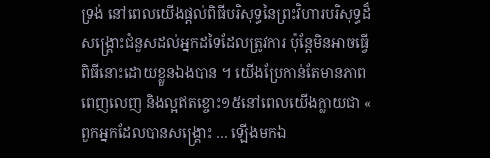ទ្រង់ នៅពេលយើងផ្តល់ពិធីបរិសុទ្ធនៃព្រះវិហារបរិសុទ្ធដ៏សង្គ្រោះជំនួសដល់អ្នកដទៃដែលត្រូវការ ប៉ុន្តែមិនអាចធ្វើពិធីនោះដោយខ្លួនឯងបាន ។ យើងប្រែកាន់តែមានភាពពេញលេញ និងល្អឥតខ្ចោះ១៥នៅពេលយើងក្លាយជា « ពួកអ្នកដែលបានសង្គ្រោះ … ឡើងមកឯ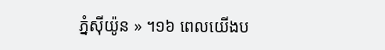ភ្នំស៊ីយ៉ូន » ។១៦ ពេលយើងប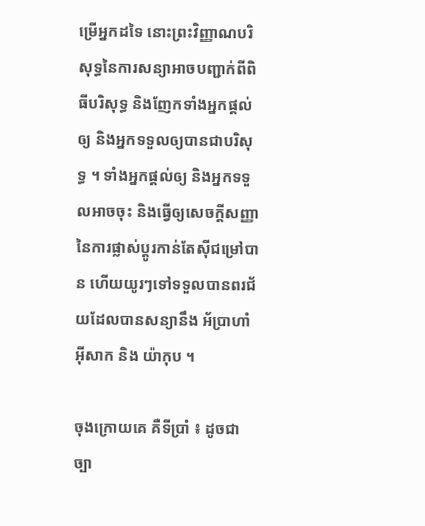ម្រើអ្នកដទៃ នោះព្រះវិញ្ញាណបរិសុទ្ធនៃការសន្យាអាចបញ្ជាក់ពីពិធីបរិសុទ្ធ និងញែកទាំងអ្នកផ្តល់ឲ្យ និងអ្នកទទួលឲ្យបានជាបរិសុទ្ធ ។ ទាំងអ្នកផ្តល់ឲ្យ និងអ្នកទទួលអាចចុះ និងធ្វើឲ្យសេចក្ដីសញ្ញានៃការផ្លាស់ប្តូរកាន់តែស៊ីជម្រៅបាន ហើយយូរៗទៅទទួលបានពរជ័យដែលបានសន្យានឹង អ័ប្រាហាំ អ៊ីសាក និង យ៉ាកុប ។

ចុងក្រោយគេ គឺទីប្រាំ ៖ ដូចជាច្បា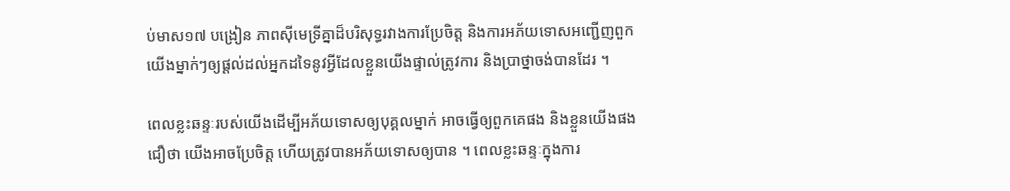ប់មាស១៧ បង្រៀន ភាពស៊ីមេទ្រីគ្នាដ៏បរិសុទ្ធរវាងការប្រែចិត្ត និងការអភ័យទោសអញ្ជើញពួកយើងម្នាក់ៗឲ្យផ្ដល់ដល់អ្នកដទៃនូវអ្វីដែលខ្លួនយើងផ្ទាល់ត្រូវការ និងប្រាថ្នាចង់បានដែរ ។

ពេលខ្លះឆន្ទៈរបស់យើងដើម្បីអភ័យទោសឲ្យបុគ្គលម្នាក់ អាចធ្វើឲ្យពួកគេផង និងខ្លួនយើងផងជឿថា យើងអាចប្រែចិត្ត ហើយត្រូវបានអភ័យទោសឲ្យបាន ។ ពេលខ្លះឆន្ទៈក្នុងការ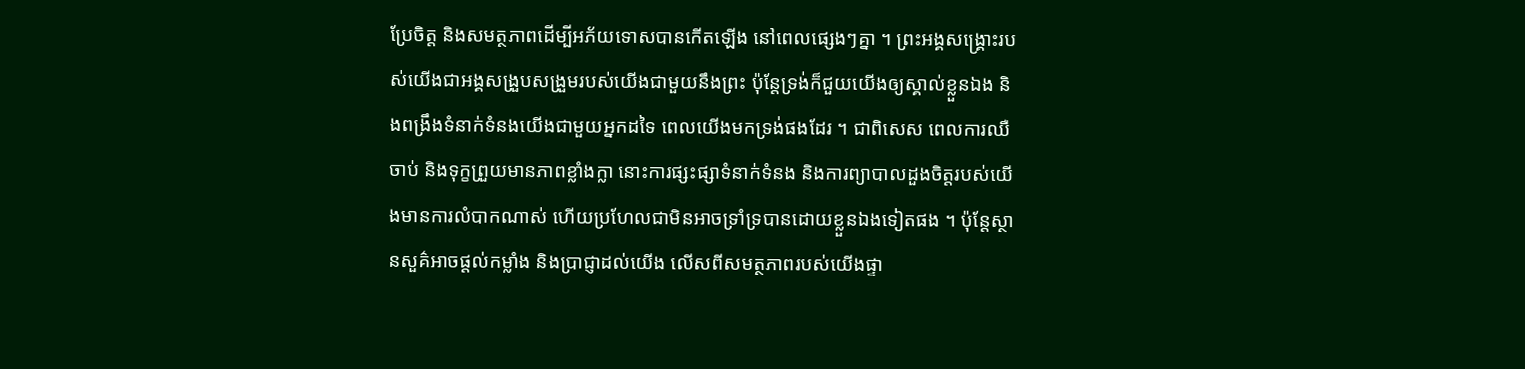ប្រែចិត្ត និងសមត្ថភាពដើម្បីអភ័យទោសបានកើតឡើង នៅពេលផ្សេងៗគ្នា ។ ព្រះអង្គសង្គ្រោះរបស់យើងជាអង្គសង្រួបសង្រួមរបស់យើងជាមួយនឹងព្រះ ប៉ុន្ដែទ្រង់ក៏ជួយយើងឲ្យស្គាល់ខ្លួនឯង និងពង្រឹងទំនាក់ទំនងយើងជាមួយអ្នកដទៃ ពេលយើងមកទ្រង់ផងដែរ ។ ជាពិសេស ពេលការឈឺចាប់ និងទុក្ខព្រួយមានភាពខ្លាំងក្លា នោះការផ្សះផ្សាទំនាក់ទំនង និងការព្យាបាលដួងចិត្តរបស់យើងមានការលំបាកណាស់ ហើយប្រហែលជាមិនអាចទ្រាំទ្របានដោយខ្លួនឯងទៀតផង ។ ប៉ុន្តែស្ថានសួគ៌អាចផ្ដល់កម្លាំង និងប្រាជ្ញាដល់យើង លើសពីសមត្ថភាពរបស់យើងផ្ទា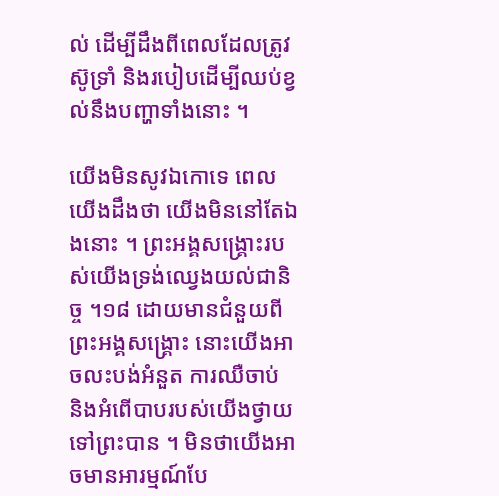ល់ ដើម្បីដឹងពីពេលដែលត្រូវស៊ូទ្រាំ និងរបៀបដើម្បីឈប់ខ្វល់នឹងបញ្ហាទាំងនោះ ។

យើងមិនសូវឯកោទេ ពេលយើងដឹងថា យើងមិននៅតែឯងនោះ ។ ព្រះអង្គសង្រ្គោះរបស់យើងទ្រង់ឈ្វេងយល់ជានិច្ច ។១៨ ដោយមានជំនួយពីព្រះអង្គសង្រ្គោះ នោះយើងអាចលះបង់អំនួត ការឈឺចាប់ និងអំពើបាបរបស់យើងថ្វាយទៅព្រះបាន ។ មិនថាយើងអាចមានអារម្មណ៍បែ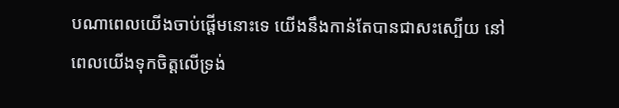បណាពេលយើងចាប់ផ្តើមនោះទេ យើងនឹងកាន់តែបានជាសះស្បើយ នៅពេលយើងទុកចិត្តលើទ្រង់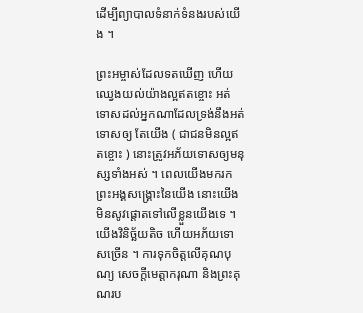ដើម្បីព្យាបាលទំនាក់ទំនងរបស់យើង ។

ព្រះអម្ចាស់ដែលទតឃើញ ហើយឈ្វេងយល់យ៉ាងល្អឥតខ្ចោះ អត់ទោសដល់អ្នកណាដែលទ្រង់នឹងអត់ទោសឲ្យ តែយើង ( ជាជនមិនល្អឥតខ្ចោះ ) នោះត្រូវអភ័យទោសឲ្យមនុស្សទាំងអស់ ។ ពេលយើងមករកព្រះអង្គសង្រ្គោះនៃយើង នោះយើងមិនសូវផ្តោតទៅលើខ្លួនយើងទេ ។ យើងវិនិច្ឆ័យតិច ហើយអភ័យទោសច្រើន ។ ការទុកចិត្តលើគុណបុណ្យ សេចក្តីមេត្តាករុណា និងព្រះគុណរប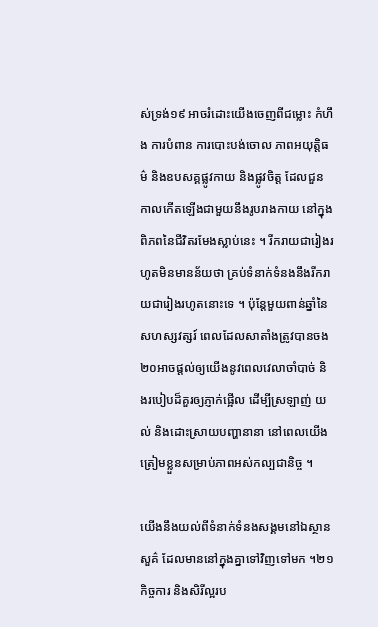ស់ទ្រង់១៩ អាចរំដោះយើងចេញពីជម្លោះ កំហឹង ការបំពាន ការបោះបង់ចោល ភាពអយុត្តិធម៌ និងឧបសគ្គផ្លូវកាយ និងផ្លូវចិត្ត ដែលជួនកាលកើតឡើងជាមួយនឹងរូបរាងកាយ នៅក្នុងពិភពនៃជីវិតរមែងស្លាប់នេះ ។ រីករាយជារៀងរហូតមិនមានន័យថា គ្រប់ទំនាក់ទំនងនឹងរីករាយជារៀងរហូតនោះទេ ។ ប៉ុន្តែមួយពាន់ឆ្នាំនៃសហស្សវត្សរ៍ ពេលដែលសាតាំងត្រូវបានចង២០អាចផ្ដល់ឲ្យយើងនូវពេលវេលាចាំបាច់ និងរបៀបដ៏គួរឲ្យភ្ញាក់ផ្អើល ដើម្បីស្រឡាញ់ យល់ និងដោះស្រាយបញ្ហានានា នៅពេលយើងត្រៀមខ្លួនសម្រាប់ភាពអស់កល្បជានិច្ច ។

យើងនឹងយល់ពីទំនាក់ទំនងសង្គមនៅឯស្ថានសួគ៌ ដែលមាននៅក្នុងគ្នាទៅវិញទៅមក ។២១ កិច្ចការ និងសិរីល្អរប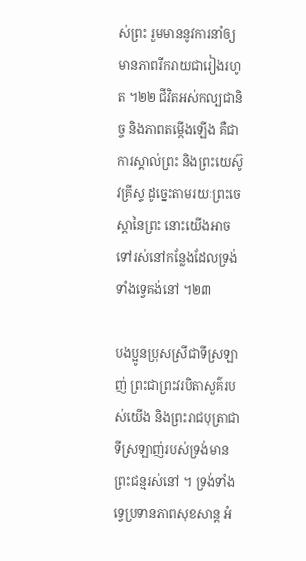ស់ព្រះ រួមមាននូវការនាំឲ្យមានភាពរីករាយជារៀងរហូត ។២២ ជីវិតអស់កល្បជានិច្ច និងភាពតម្កើងឡើង គឺជាការស្គាល់ព្រះ និងព្រះយេស៊ូវគ្រីស្ទ ដូច្នេះតាមរយៈព្រះចេស្តានៃព្រះ នោះយើងអាចទៅរស់នៅកន្លែងដែលទ្រង់ទាំងទ្វេគង់នៅ ។២៣

បងប្អូនប្រុសស្រីជាទីស្រឡាញ់ ព្រះជាព្រះវរបិតាសួគ៌របស់យើង និងព្រះរាជបុត្រាជាទីស្រឡាញ់របស់ទ្រង់មានព្រះជន្មរស់នៅ ។ ទ្រង់ទាំងទ្វេប្រទានភាពសុខសាន្ត អំ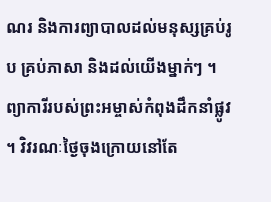ណរ និងការព្យាបាលដល់មនុស្សគ្រប់រូប គ្រប់ភាសា និងដល់យើងម្នាក់ៗ ។ ព្យាការីរបស់ព្រះអម្ចាស់កំពុងដឹកនាំផ្លូវ ។ វិវរណៈថ្ងៃចុងក្រោយនៅតែ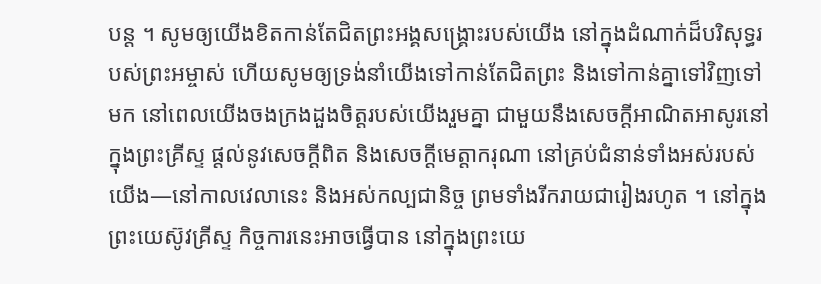បន្ត ។ សូមឲ្យយើងខិតកាន់តែជិតព្រះអង្គសង្រ្គោះរបស់យើង នៅក្នុងដំណាក់ដ៏បរិសុទ្ធរបស់ព្រះអម្ចាស់ ហើយសូមឲ្យទ្រង់នាំយើងទៅកាន់តែជិតព្រះ និងទៅកាន់គ្នាទៅវិញទៅមក នៅពេលយើងចងក្រងដួងចិត្តរបស់យើងរួមគ្នា ជាមួយនឹងសេចក្ដីអាណិតអាសូរនៅក្នុងព្រះគ្រីស្ទ ផ្តល់នូវសេចក្ដីពិត និងសេចក្ដីមេត្តាករុណា នៅគ្រប់ជំនាន់ទាំងអស់របស់យើង—នៅកាលវេលានេះ និងអស់កល្បជានិច្ច ព្រមទាំងរីករាយជារៀងរហូត ។ នៅក្នុងព្រះយេស៊ូវគ្រីស្ទ កិច្ចការនេះអាចធ្វើបាន នៅក្នុងព្រះយេ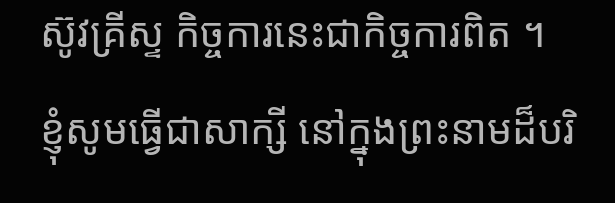ស៊ូវគ្រីស្ទ កិច្ចការនេះជាកិច្ចការពិត ។ ខ្ញុំសូមធ្វើជាសាក្សី នៅក្នុងព្រះនាមដ៏បរិ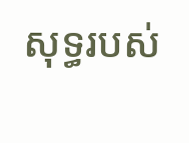សុទ្ធរបស់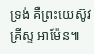ទ្រង់ គឺព្រះយេស៊ូវគ្រីស្ទ អាម៉ែន៕